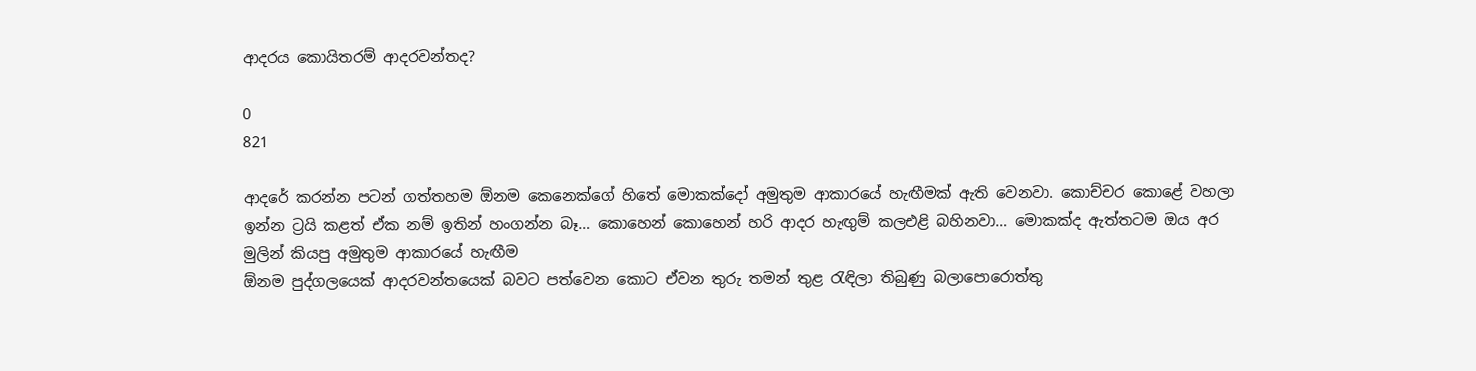ආදරය කොයිතරම් ආදරවන්තද?

0
821

ආදරේ කරන්න පටන් ගත්තහම ඕනම කෙනෙක්ගේ හිතේ මොකක්දෝ අමුතුම ආකාරයේ හැඟීමක් ඇති වෙනවා. කොච්චර කොළේ වහලා ඉන්න ට්‍රයි කළත් ඒක නම් ඉතින් හංගන්න බෑ… කොහෙන් කොහෙන් හරි ආදර හැඟුම් කලඑළි බහිනවා… මොකක්ද ඇත්තටම ඔය අර මුලින් කියපු අමුතුම ආකාරයේ හැඟීම
ඕනම පුද්ගලයෙක් ආදරවන්තයෙක් බවට පත්වෙන කොට ඒවන තුරු තමන් තුළ රැඳිලා තිබුණු බලා‍පොරොත්තු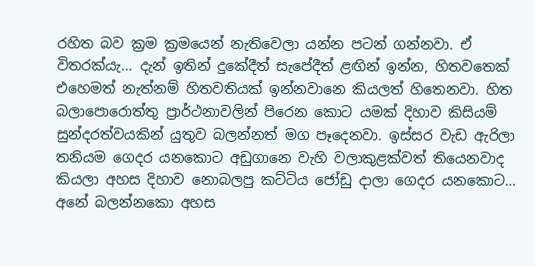රහිත බව ක්‍රම ක්‍රමයෙන් නැතිවෙලා යන්න පටන් ගන්නවා. ඒ විතරක්යැ… දැන් ඉතින් දුකේදීත් සැපේදීත් ළඟින් ඉන්න, හිතවතෙක් එහෙමත් නැත්නම් හිතවතියක් ඉන්නවානෙ කියලත් හිතෙනවා. හිත බලා‍පොරොත්තු ප්‍රාර්ථනාවලින් පිරෙන කොට යමක් දිහාව කිසියම් සුන්දරත්වයකින් යුතුව බලන්නත් මග පෑදෙනවා. ඉස්සර වැඩ ඇරිලා තනියම ගෙදර යනකොට අඩුගානෙ වැහි වලාකුළක්වත් තියෙනවාද කියලා අහස දිහාව නොබලපු කට්ටිය ජෝඩු දාලා ගෙදර යනකොට… අනේ බලන්නකො අහස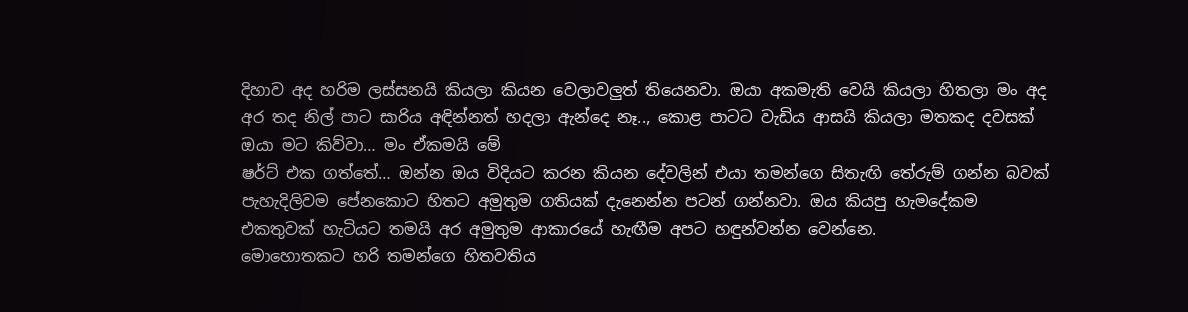දිහාව අද හරිම ලස්සනයි කියලා කියන වෙලාවලුත් තියෙනවා. ඔයා අකමැති වෙයි කියලා හිතලා මං අද අර තද නිල් පාට සාරිය අඳින්නත් හදලා ඇන්දෙ නෑ.., කොළ පාටට වැඩිය ආසයි කියලා මතකද දවසක් ඔයා මට කිව්වා… මං ඒකමයි මේ
ෂර්ට් එක ගත්තේ… ඔන්න ඔය විදියට කරන කියන දේවලින් එයා තමන්ගෙ සිතැඟි තේරුම් ගන්න බවක් පැහැදිලිවම පේනකොට හිතට අමුතුම ගතියක් දැනෙන්න පටන් ගන්නවා. ඔය කියපු හැමදේකම එකතුවක් හැටියට තමයි අර අමුතුම ආකාරයේ හැඟීම අපට හඳුන්වන්න වෙන්නෙ.
මොහොතකට හරි තමන්ගෙ හිතවතිය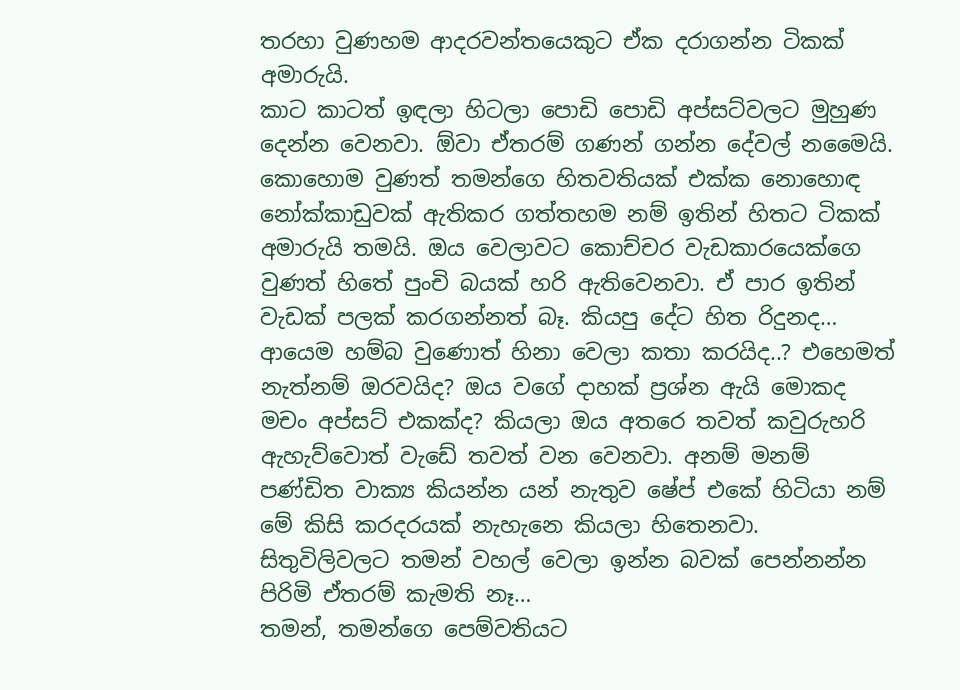තරහා වුණහම ආදරවන්තයෙකුට ඒක දරාගන්න ටිකක් අමාරුයි.
කාට කාටත් ඉඳලා හිටලා ‍පොඩි ‍පොඩි අප්සට්වලට මුහුණ දෙන්න වෙනවා. ඕවා ඒතරම් ගණන් ගන්න දේවල් නමෛයි. කොහොම වුණත් තමන්ගෙ හිතවතියක් එක්ක නොහොඳ නෝක්කාඩුවක් ඇතිකර ගත්තහම නම් ඉතින් හිතට ටිකක් අමාරුයි තමයි. ඔය වෙලාවට කොච්චර වැඩකාරයෙක්ගෙ වුණත් හිතේ පුංචි බයක් හරි ඇතිවෙනවා. ඒ පාර ඉතින් වැඩක් පලක් කරගන්නත් බෑ. කියපු දේට හිත රිදුනද… ආයෙම හම්බ වුණොත් හිනා වෙලා කතා කරයිද..? එහෙමත් නැත්නම් ඔරවයිද? ඔය වගේ දාහක් ප්‍රශ්න ඇයි මොකද මචං අප්සට් එකක්ද? කියලා ඔය අතරෙ තවත් කවුරුහරි ඇහැව්වොත් වැඩේ තවත් වන වෙනවා. අනම් මනම් පණ්ඩිත වාක්‍ය කියන්න යන් නැතුව ෂේප් එකේ හිටියා නම් මේ කිසි කරදරයක් නැහැනෙ කියලා හිතෙනවා.
සිතුවිලිවලට තමන් වහල් වෙලා ඉන්න බවක් පෙන්නන්න පිරිමි ඒතරම් කැමති නෑ…
තමන්, තමන්ගෙ පෙම්වතියට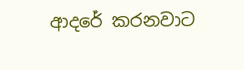ආදරේ කරනවාට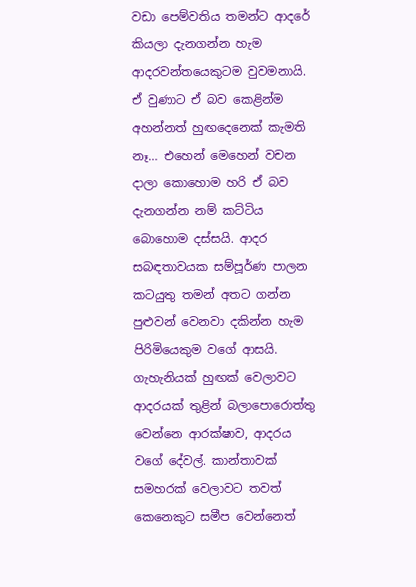වඩා පෙම්වතිය තමන්ට ආදරේ කියලා දැනගන්න හැම ආදරවන්තයෙකුටම වුවමනායි. ඒ වුණාට ඒ බව කෙළින්ම අහන්නත් හුඟදෙනෙක් කැමති නෑ… එහෙන් මෙහෙන් වචන දාලා කොහොම හරි ඒ බව දැනගන්න නම් කට්ටිය බොහොම දස්සයි. ආදර සබඳතාවයක සම්පූර්ණ පාලන කටයුතු තමන් අතට ගන්න පුළුවන් වෙනවා දකින්න හැම පිරිමියෙකුම වගේ ආසයි. ගැහැනියක් හුඟක් වෙලාවට ආදරයක් තුළින් බලා‍පොරොත්තු වෙන්නෙ ආරක්ෂාව, ආදරය වගේ දේවල්. කාන්තාවක් සමහරක් වෙලාවට තවත් කෙනෙකුට සමීප වෙන්නෙත්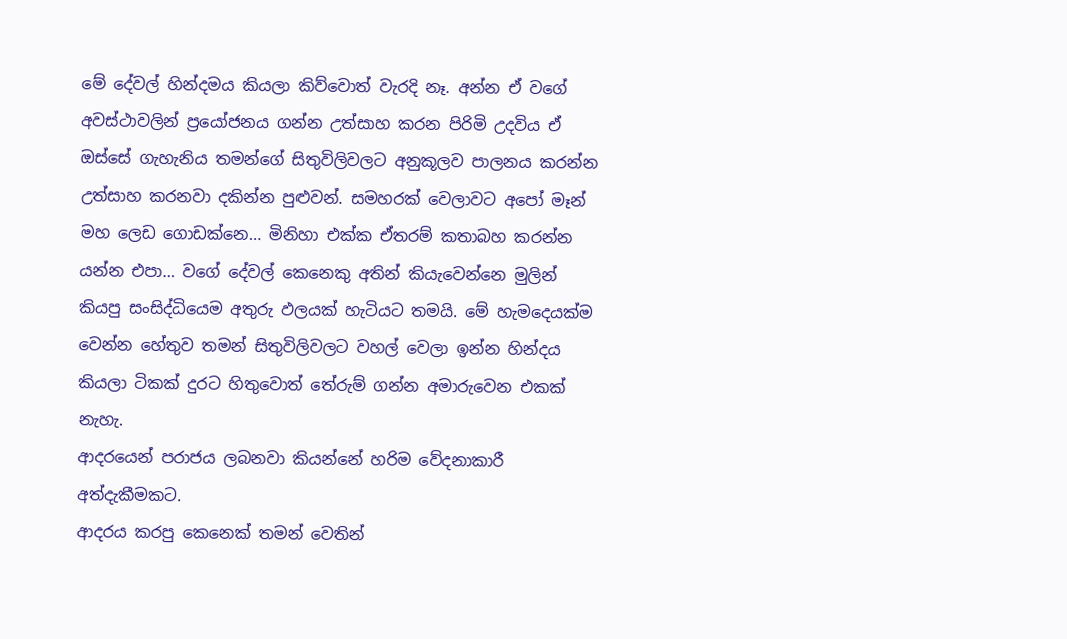මේ දේවල් හින්දමය කියලා කිව්වොත් වැරදි නෑ. අන්න ඒ වගේ අවස්ථාවලින් ප්‍රයෝජනය ගන්න උත්සාහ කරන පිරිමි උදවිය ඒ ඔස්සේ ගැහැනිය තමන්ගේ සිතුවිලිවලට අනුකූලව පාලනය කරන්න උත්සාහ කරනවා දකින්න පුළුවන්. සමහරක් වෙලාවට අ‍පෝ මෑන් මහ ලෙඩ ගොඩක්නෙ… මිනිහා එක්ක ඒතරම් කතාබහ කරන්න යන්න එපා… වගේ දේවල් කෙනෙකු අතින් කියැවෙන්නෙ මුලින් කියපු සංසිද්ධියෙම අතුරු ඵලයක් හැටියට තමයි. මේ හැමදෙයක්ම වෙන්න හේතුව තමන් සිතුවිලිවලට වහල් වෙලා ඉන්න හින්දය කියලා ටිකක් දුරට හිතුවොත් තේරුම් ගන්න අමාරුවෙන එකක් නැහැ.
ආදරයෙන් පරාජය ලබනවා කියන්නේ හරිම වේදනාකාරී අත්දැකීමකට.
ආදරය කරපු කෙනෙක් තමන් වෙතින්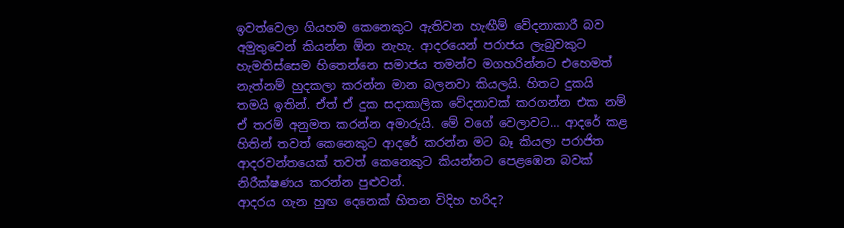ඉවත්වෙලා ගියහම කෙනෙකුට ඇතිවන හැඟීම් වේදනාකාරී බව අමුතුවෙන් කියන්න ඕන නැහැ. ආදරයෙන් පරාජය ලැබුවකුට හැමතිස්සෙම හිතෙන්නෙ සමාජය තමන්ව මගහරින්නට එහෙමත් නැත්නම් හුදකලා කරන්න මාන බලනවා කියලයි. හිතට දුකයි තමයි ඉතින්. ඒත් ඒ දුක සදාකාලික වේදනාවක් කරගන්න එක නම් ඒ තරම් අනුමත කරන්න අමාරුයි. මේ වගේ වෙලාවට… ආදරේ කළ හිතින් තවත් කෙනෙකුට ආදරේ කරන්න මට බෑ කියලා පරාජිත ආදරවන්තයෙක් තවත් කෙනෙකුට කියන්නට පෙළඹෙන බවක් නිරීක්ෂණය කරන්න පුළුවන්.
ආදරය ගැන හුඟ දෙනෙක් හිතන විදිහ හරිද?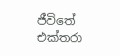ජීවිතේ එක්තරා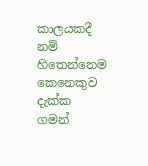කාලයකදී නම් හිතෙන්නෙම කෙනෙකුව දැක්ක ගමන්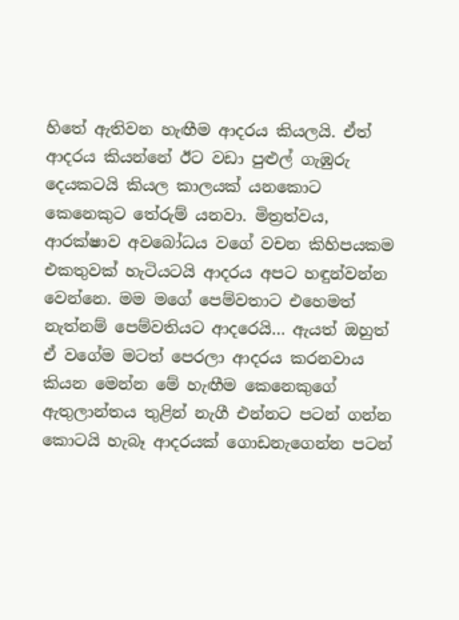හිතේ ඇතිවන හැඟීම ආදරය කියලයි. ඒත් ආදරය කියන්නේ ඊට වඩා පුළුල් ගැඹුරු දෙයකටයි කියල කාලයක් යනකොට කෙනෙකුට තේරුම් යනවා. මිත්‍රත්වය, ආරක්ෂාව අවබෝධය වගේ වචන කිහිපයකම එකතුවක් හැටියටයි ආදරය අපට හඳුන්වන්න වෙන්නෙ. මම මගේ පෙම්වතාට එහෙමත් නැත්නම් පෙම්වතියට ආදරෙයි… ඇයත් ඔහුත් ඒ වගේම මටත් පෙරලා ආදරය කරනවාය කියන මෙන්න මේ හැඟීම කෙනෙකුගේ ඇතුලාන්තය තුළින් නැගී එන්නට පටන් ගන්න කොටයි හැබෑ ආදරයක් ගොඩනැගෙන්න පටන්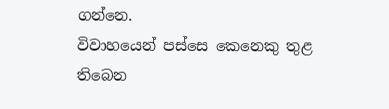ගන්නෙ.
විවාහයෙන් පස්සෙ කෙනෙකු තුළ තිබෙන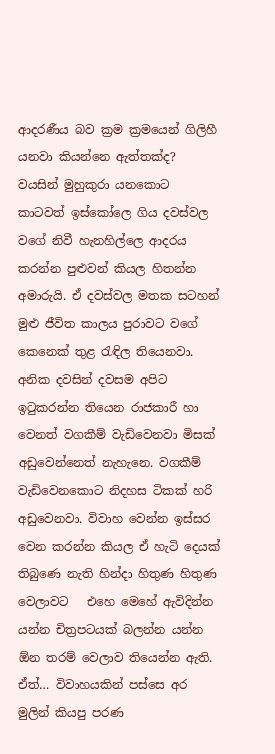ආදරණීය බව ක්‍රම ක්‍රමයෙන් ගිලිහී යනවා කියන්නෙ ඇත්තක්ද?
වයසින් මුහුකුරා යනකොට කාටවත් ඉස්කෝලෙ ගිය දවස්වල වගේ නිවී හැනහිල්ලෙ ආදරය කරන්න පුළුවන් කියල හිතන්න අමාරුයි. ඒ දවස්වල මතක සටහන් මුළු ජීවිත කාලය පුරාවට වගේ කෙනෙක් තුළ රැඳිල තියෙනවා. අනික දවසින් දවසම අපිට ඉටුකරන්න තියෙන රාජකාරී හා වෙනත් වගකීම් වැඩිවෙනවා මිසක් අඩුවෙන්නෙත් නැහැනෙ. වගකීම් වැඩිවෙනකොට නිදහස ටිකක් හරි අඩුවෙනවා. විවාහ වෙන්න ඉස්සර වෙන කරන්න කියල ඒ හැටි දෙයක් තිබුණෙ නැති හින්දා හිතුණ හිතුණ වෙලාවට   එහෙ මෙහේ ඇවිදින්න යන්න චිත්‍රපටයක් බලන්න යන්න ඕන තරම් වෙලාව තියෙන්න ඇති. ඒත්… විවාහයකින් පස්සෙ අර මුලින් කියපු පරණ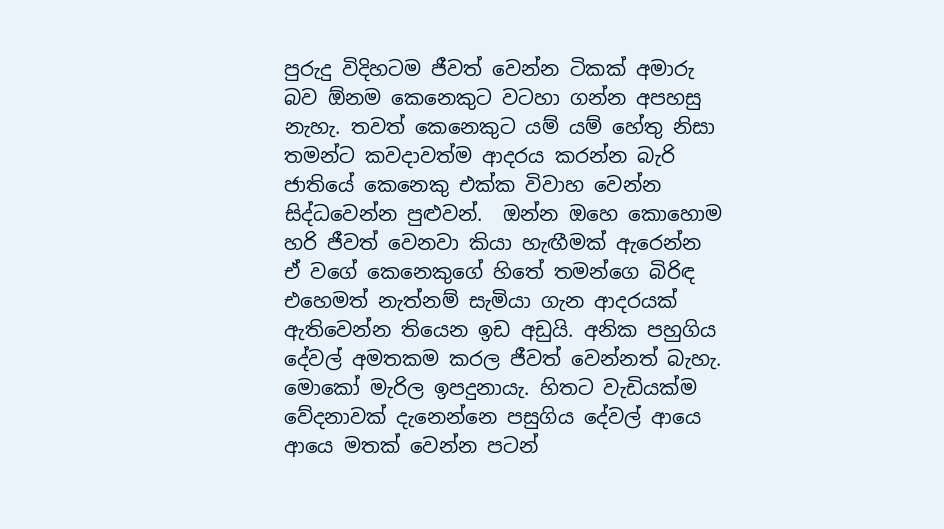පුරුදු විදිහටම ජීවත් වෙන්න ටිකක් අමාරු බව ඕනම කෙනෙකුට වටහා ගන්න අපහසු නැහැ. තවත් කෙනෙකුට යම් යම් හේතු නිසා තමන්ට කවදාවත්ම ආදරය කරන්න බැරි ජාතියේ කෙනෙකු එක්ක විවාහ වෙන්න සිද්ධවෙන්න පුළුවන්.  ඔන්න ඔහෙ කොහොම හරි ජීවත් වෙනවා කියා හැඟීමක් ඇරෙන්න ඒ වගේ කෙනෙකුගේ හිතේ තමන්ගෙ බිරිඳ එහෙමත් නැත්නම් සැමියා ගැන ආදරයක් ඇතිවෙන්න තියෙන ඉඩ අඩුයි. අනික පහුගිය දේවල් අමතකම කරල ජීවත් වෙන්නත් බැහැ. මොකෝ මැරිල ඉපදුනායැ. හිතට වැඩියක්ම වේදනාවක් දැනෙන්නෙ පසුගිය දේවල් ආයෙ ආයෙ මතක් වෙන්න පටන්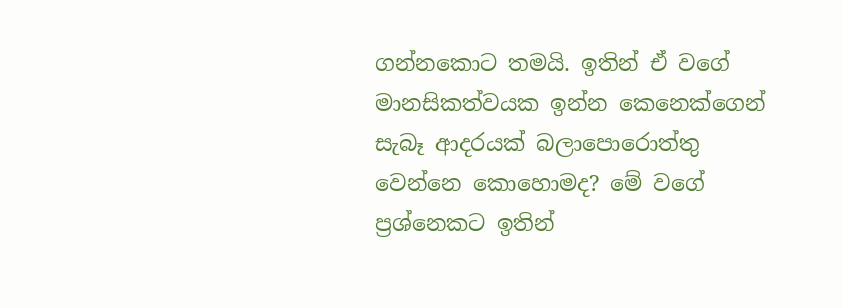ගන්නකොට තමයි. ඉතින් ඒ වගේ මානසිකත්වයක ඉන්න කෙනෙක්ගෙන් සැබෑ ආදරයක් බලා‍පොරොත්තු වෙන්නෙ කොහොමද? මේ වගේ ප්‍රශ්නෙකට ඉතින්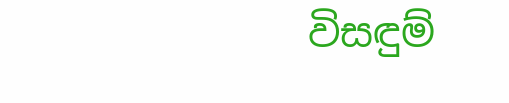විසඳුම්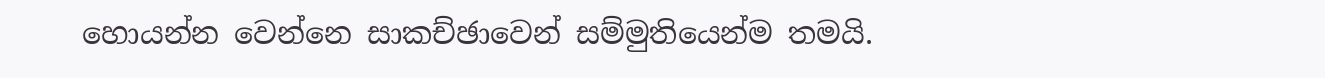හොයන්න වෙන්නෙ සාකච්ඡාවෙන් සම්මුතියෙන්ම තමයි.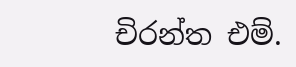චිරන්ත එම්.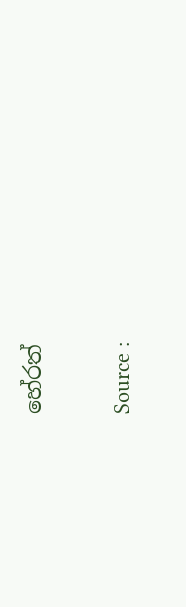හේරත්

Source :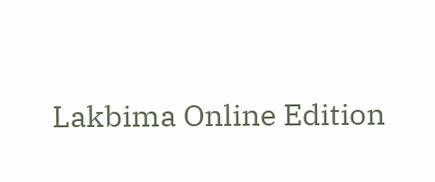Lakbima Online Edition